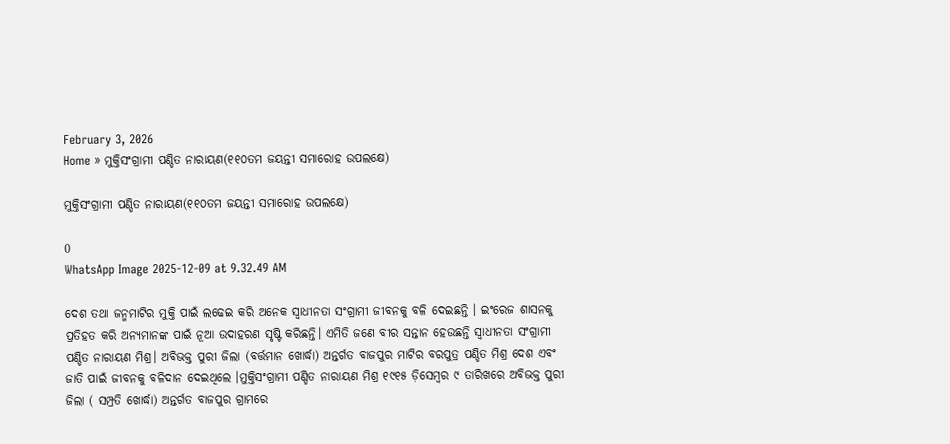February 3, 2026
Home » ମୁକ୍ତିସଂଗ୍ରାମୀ ପଣ୍ଡିତ ନାରାୟଣ(୧୧୦ତମ ଜୟନ୍ତୀ ସମାରୋହ ଉପଲକ୍ଷେ)

ମୁକ୍ତିସଂଗ୍ରାମୀ ପଣ୍ଡିତ ନାରାୟଣ(୧୧୦ତମ ଜୟନ୍ତୀ ସମାରୋହ ଉପଲକ୍ଷେ)

0
WhatsApp Image 2025-12-09 at 9.32.49 AM

ଦେଶ ତଥା ଜନ୍ମମାଟିର ମୁକ୍ତି ପାଇଁ ଲଢେଇ କରି ଅନେକ ସ୍ବାଧୀନତା ସଂଗ୍ରାମୀ ଜୀବନକୁ ବଳି ଦେଇଛନ୍ତି । ଇଂରେଜ ଶାସନକୁ ପ୍ରତିହତ କରି ଅନ୍ୟମାନଙ୍କ ପାଇଁ ନୂଆ ଉଦାହରଣ ସୃଷ୍ଟି କରିଛନ୍ତି। ଏମିତି ଜଣେ ବୀର ସନ୍ତାନ ହେଉଛନ୍ତି ସ୍ବାଧୀନତା ସଂଗ୍ରାମୀ ପଣ୍ଡିତ ନାରାୟଣ ମିଶ୍ର। ଅବିଭକ୍ତ ପୁରୀ ଜିଲା (ବର୍ତ୍ତମାନ ଖୋର୍ଦ୍ଧା) ଅନ୍ତର୍ଗତ ବାଜପୁର ମାଟିର ବରପୁତ୍ର ପଣ୍ଡିତ ମିଶ୍ର ଦେଶ ଏବଂ ଜାତି ପାଇଁ ଜୀବନକୁ ବଳିଦାନ ଦେଇଥିଲେ ।ମୁକ୍ତିସଂଗ୍ରାମୀ ପଣ୍ଡିତ ନାରାୟଣ ମିଶ୍ର ୧୯୧୫ ଡ଼ିସେମ୍ବର ୯ ତାରିଖରେ ଅବିଭକ୍ତ ପୁରୀ ଜିଲା ( ସମ୍ପ୍ରତି ଖୋର୍ଦ୍ଧା) ଅନ୍ତର୍ଗତ ବାଜପୁର ଗ୍ରାମରେ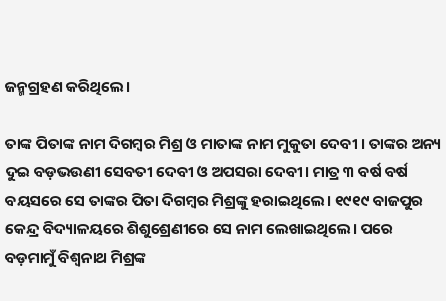ଜନ୍ମଗ୍ରହଣ କରିଥିଲେ।

ତାଙ୍କ ପିତାଙ୍କ ନାମ ଦିଗମ୍ବର ମିଶ୍ର ଓ ମାତାଙ୍କ ନାମ ମୁକୁତା ଦେବୀ । ତାଙ୍କର ଅନ୍ୟ ଦୁଇ ବଡ଼ଭଉଣୀ ସେବତୀ ଦେବୀ ଓ ଅପସରା ଦେବୀ। ମାତ୍ର ୩ ବର୍ଷ ବର୍ଷ ବୟସରେ ସେ ତାଙ୍କର ପିତା ଦିଗମ୍ବର ମିଶ୍ରଙ୍କୁ ହରାଇଥିଲେ। ୧୯୧୯ ବାଜପୁର କେନ୍ଦ୍ର ବିଦ୍ୟାଳୟରେ ଶିଶୁଶ୍ରେଣୀରେ ସେ ନାମ ଲେଖାଇଥିଲେ। ପରେ ବଡ଼ମାମୁଁ ବିଶ୍ବନାଥ ମିଶ୍ରଙ୍କ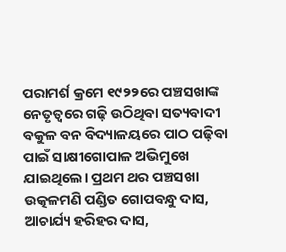ପରାମର୍ଶ କ୍ରମେ ୧୯୨୨ରେ ପଞ୍ଚସଖାଙ୍କ ନେତୃତ୍ବରେ ଗଢ଼ି ଉଠିଥିବା ସତ୍ୟବାଦୀ ବକୁଳ ବନ ବିଦ୍ୟାଳୟରେ ପାଠ ପଢ଼ିବା ପାଇଁ ସାକ୍ଷୀଗୋପାଳ ଅଭିମୁଖେ ଯାଇଥିଲେ। ପ୍ରଥମ ଥର ପଞ୍ଚସଖା ଉତ୍କଳମଣି ପଣ୍ଡିତ ଗୋପବନ୍ଧୁ ଦାସ, ଆଚାର୍ଯ୍ୟ ହରିହର ଦାସ,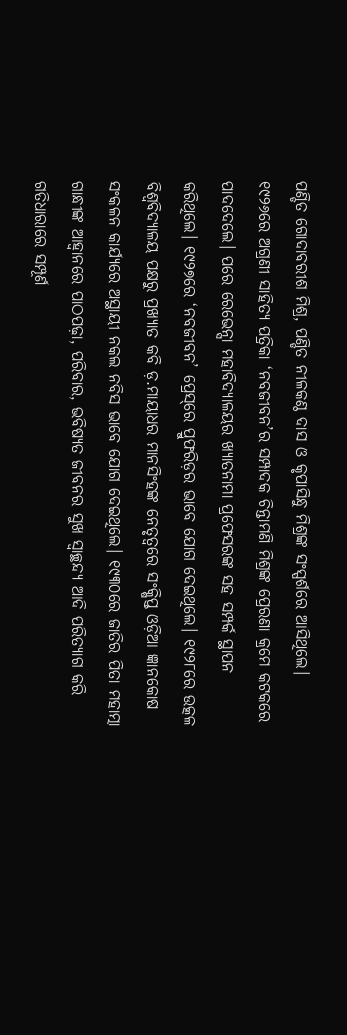ପଣ୍ଡିତ ଗୋଦାବରୀଶ ମିଶ୍ର, ପଣ୍ଡିତ ନୀଳକଣ୍ଠ ଦାସ ଓ କୃପାସିନ୍ଧୁ ମିଶ୍ରଙ୍କ ସଂସ୍ପର୍ଶରେ ଆସିଥିଲେ। ୧୯୨୬ରେ ଅଗ୍ରଣୀ ସାହିତ୍ୟ ପତ୍ରିକା ‘ନବଜୀବନ’ର ସମ୍ପାଦକ ଚିନ୍ତାମଣି ମିଶ୍ରଙ୍କ ପ୍ରେରଣା କ୍ରମେ କଟକରେ ପାଦଦେଲେ। ପରେ ରେଭେନ୍ସା ମହାବିଦ୍ୟାଳୟର ଖ୍ୟାତନାମା ପ୍ରଫେସରଙ୍କ ସହ ସମ୍ପର୍କ ସ୍ଥାପନ କରିଥିଲେ। ୧୯୨୭ରେ ‘ନବଜୀବନ’ ପ୍ରେସ୍‌ରେ ପ୍ରୁଫରିଡ଼ର ଭାବେ ଯୋଗ ଦେଇଥିଲେ। ୧୯୨୮ରେ ଉତ୍କଳ ବିଶ୍ବବିଦ୍ୟାଳୟ ପକ୍ଷରୁ ପ୍ରଖ୍ୟାତ କବି ଡ଼.ମାୟାଧର ମାନସିଂହଙ୍କ ନେତୃତ୍ବରେ ସଂକ୍ଷିପ୍ତ ଓଡ଼ିଆ ଜ୍ଞାନକୋଷ ସଂକଳନ କାର୍ଯ୍ୟରେ ଅସ୍ଥାୟୀ ନକଲ ନବିସ ଭାବେ ଯୋଗ ଦେଇଥିଲେ। ୧୯୩୦ରେ ଜାତିର ପିତା ମହାତ୍ମା ଗାନ୍ଧୀଙ୍କ ଆହ୍ୱାନରେ ପାଠପଢ଼ା, ପରିବାର, ଭବିଷ୍ୟତ ଜୀବନର ସୁଖ ସ୍ବାଚ୍ଛନ୍ଦ୍ୟ ଆଦି ପରିତ୍ୟାଗ କରି ଗତିଧାରାରେ ସମ୍ପୂର୍ଣ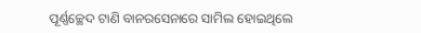ପୂର୍ଣ୍ଣଚ୍ଛେଦ ଟାଣି ବାନରସେନାରେ ସାମିଲ ହୋଇଥିଲେ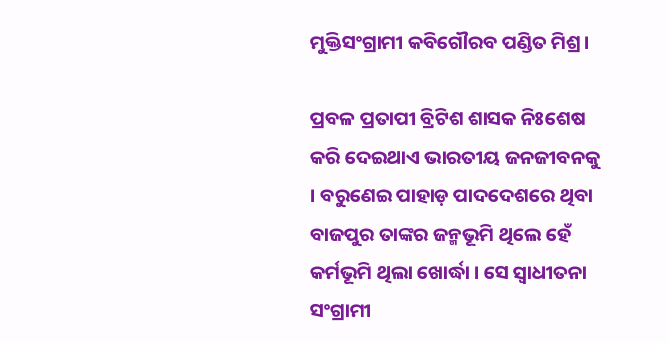ମୁକ୍ତିସଂଗ୍ରାମୀ କବିଗୌରବ ପଣ୍ଡିତ ମିଶ୍ର।

ପ୍ରବଳ ପ୍ରତାପୀ ବ୍ରିଟିଶ ଶାସକ ନିଃଶେଷ କରି ଦେଇଥାଏ ଭାରତୀୟ ଜନଜୀବନକୁ । ବରୁଣେଇ ପାହାଡ଼ ପାଦଦେଶରେ ଥିବା ବାଜପୁର ତାଙ୍କର ଜନ୍ମଭୂମି ଥିଲେ ହେଁ କର୍ମଭୂମି ଥିଲା ଖୋର୍ଦ୍ଧା । ସେ ସ୍ବାଧୀତନା ସଂଗ୍ରାମୀ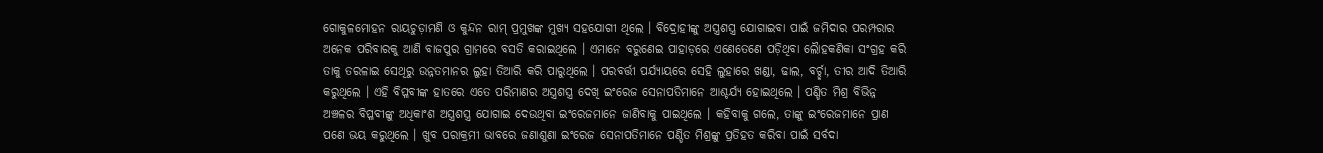ଗୋକୁଳମୋହନ ରାୟଚୁଡ଼ାମଣି ଓ କୁନ୍ଦନ ରାମ୍‌ ପ୍ରମୁଖଙ୍କ ମୁଖ୍ୟ ସହଯୋଗୀ ଥିଲେ । ବିଦ୍ରୋହୀଙ୍କୁ ଅସ୍ତ୍ରଶସ୍ତ୍ର ଯୋଗାଇବା ପାଇଁ ଜମିଦାର ପରମ୍ପରାର ଅନେକ ପରିବାରକୁ ଆଣି ବାଜପୁର ଗ୍ରାମରେ ବସତି କରାଇଥିଲେ । ଏମାନେ ବରୁଣେଇ ପାହାଡ଼ରେ ଏଣେତେଣେ ପଡ଼ିଥିବା ଲୋୖହକଣିକା ସଂଗ୍ରହ କରି ତାକୁ ତରଳାଇ ସେଥିରୁ ଉନ୍ନତମାନର ଲୁହା ତିଆରି କରି ପାରୁଥିଲେ । ପରବର୍ତ୍ତୀ ପର୍ଯ୍ୟାୟରେ ସେହି ଲୁହାରେ ଖଣ୍ଡା, ଢାଲ, ବର୍ଚ୍ଛା, ତୀର ଆଦି ତିଆରି କରୁଥିଲେ । ଏହି ବିପ୍ଳବୀଙ୍କ ହାତରେ ଏତେ ପରିମାଣର ଅସ୍ତ୍ରଶସ୍ତ୍ର ଦେଖି ଇଂରେଜ ସେନାପତିମାନେ ଆଶ୍ଚର୍ଯ୍ୟ ହୋଇଥିଲେ । ପଣ୍ଡିତ ମିଶ୍ର ବିଭିନ୍ନ ଅଞ୍ଚଳର ବିପ୍ଳବୀଙ୍କୁ ଅଧିକାଂଶ ଅସ୍ତ୍ରଶସ୍ତ୍ର ଯୋଗାଇ ଦେଉଥିବା ଇଂରେଜମାନେ ଜାଣିବାକୁ ପାଇଥିଲେ । କହିବାକୁ ଗଲେ, ତାଙ୍କୁ ଇଂରେଜମାନେ ପ୍ରାଣ ପଣେ ଭୟ କରୁଥିଲେ । ଖୁବ ପରାକ୍ରମୀ ଭାବରେ ଜଣାଶୁଣା ଇଂରେଜ ସେନାପତିମାନେ ପଣ୍ଡିତ ମିଶ୍ରଙ୍କୁ ପ୍ରତିହତ କରିବା ପାଇଁ ସର୍ବଦା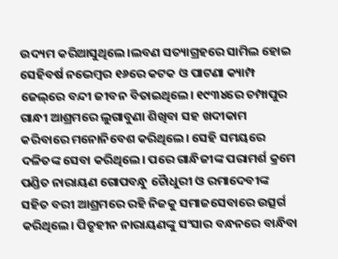ଉଦ୍ୟମ କରିଆସୁଥିଲେ।ଲବଣ ସତ୍ୟାଗ୍ରହରେ ସାମିଲ ହୋଇ ସେହିବର୍ଷ ନଭେମ୍ବର ୧୬ରେ କଟକ ଓ ପାଟଣା କ୍ୟାମ୍ପ ଜେଲ୍‌ରେ ବନ୍ଦୀ ଜୀବନ ବିତାଇଥିଲେ। ୧୯୩୪ରେ ଚମ୍ପାପୁର ଗାନ୍ଧୀ ଆଶ୍ରମରେ ଲୁଗାବୁଣା ଶିଖିବା ସହ ଖଦୀକାମ କରିବାରେ ମନୋନିବେଶ କରିଥିଲେ। ସେହି ସମୟରେ ଦଳିତଙ୍କ ସେବା କରିଥିଲେ। ପରେ ଗାନ୍ଧିଜୀଙ୍କ ପରାମର୍ଶ କ୍ରମେ ପଣ୍ଡିତ ନାରାୟଣ ଗୋପବନ୍ଧୁ ଚୋୖଧୁରୀ ଓ ରମାଦେବୀଙ୍କ ସହିତ ବରୀ ଆଶ୍ରମରେ ରହି ନିଜକୁ ସମାଜସେବାରେ ଉତ୍ସର୍ଗ କରିଥିଲେ। ପିତୃହୀନ ନାରାୟଣଙ୍କୁ ସଂସାର ବନ୍ଧନରେ ବାନ୍ଧିବା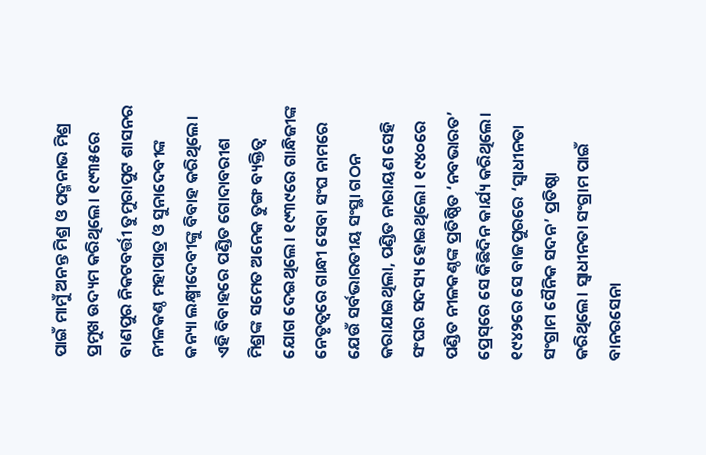ପାଇଁ ମାମୁଁ ଅନନ୍ତ ମିଶ୍ର ଓ ପଦ୍ମନାଭ ମିଶ୍ର ପ୍ରମୁଖ ଉଦ୍ୟମ କରିଥିଲେ। ୧୯୩୫ରେ ବାଣପୁର ନିକଟବର୍ତ୍ତୀ ତୁମୁରାପୁଟ ଶାସନର ନୀଳକଣ୍ଠ ମହାପାତ୍ର ଓ ସୁନାଦେବୀଙ୍କ କନ୍ୟା ଲକ୍ଷ୍ମୀଦେବୀଙ୍କୁ ବିବାହ କରିଥିଲେ। ଏହି ବିବାହରେ ପଣ୍ଡିତ ଗୋଦାବରୀଶ ମିଶ୍ରଙ୍କ ସମେତ ଅନେକ ତୁଙ୍ଗ ବ୍ୟକ୍ତିତ୍ବ ଯୋଗ ଦେଇଥିଲେ। ୧୯୩୯ରେ ଗାନ୍ଧିଜୀଙ୍କ ନେତୃତ୍ବରେ ଗାନ୍ଧୀ ସେବା ସଂଘ ନାମରେ ଯେଉଁ ସର୍ବଭାରତୀୟ ସଂସ୍ଥା ଗଠନ କରାଯାଇଥିଲା, ପଣ୍ଡିତ ନାରାୟଣ ସେହି ସଂଘର ସଦସ୍ୟ ହୋଇଥିଲେ। ୧୯୪୦ରେ ପଣ୍ଡିତ ନୀଳକଣ୍ଠଙ୍କ ପ୍ରତିଷ୍ଠିତ ‘ନବଭାରତ’ ପ୍ରେସ୍‌ରେ ସେ କିଛିଦିନ କାର୍ଯ୍ୟ କରିଥିଲେ। ୧୯୪୨ରେ ସେ ବାଜପୁରରେ ‘ସ୍ବାଧୀନତା ସଂଗ୍ରାମ ସୈନିକ ସଦନ’ ପ୍ରତିଷ୍ଠା କରିଥିଲେ। ସ୍ବାଧୀନତା ସଂଗ୍ରାମ ପାଇଁ ବାନରସେନା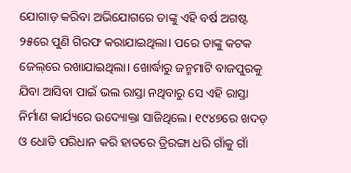ଯୋଗାଡ଼ କରିବା ଅଭିଯୋଗରେ ତାଙ୍କୁ ଏହି ବର୍ଷ ଅଗଷ୍ଟ ୨୫ରେ ପୁଣି ଗିରଫ କରାଯାଇଥିଲା। ପରେ ତାଙ୍କୁ କଟକ ଜେଲ୍‌ରେ ରଖାଯାଇଥିଲା। ଖୋର୍ଦ୍ଧାରୁ ଜନ୍ମମାଟି ବାଜପୁରକୁ ଯିବା ଆସିବା ପାଇଁ ଭଲ ରାସ୍ତା ନଥିବାରୁ ସେ ଏହି ରାସ୍ତା ନିର୍ମାଣ କାର୍ଯ୍ୟରେ ଉଦ୍ୟୋକ୍ତା ସାଜିଥିଲେ। ୧୯୪୭ରେ ଖଦଡ଼ ଓ ଧୋତି ପରିଧାନ କରି ହାତରେ ତ୍ରିରଙ୍ଗା ଧରି ଗାଁକୁ ଗାଁ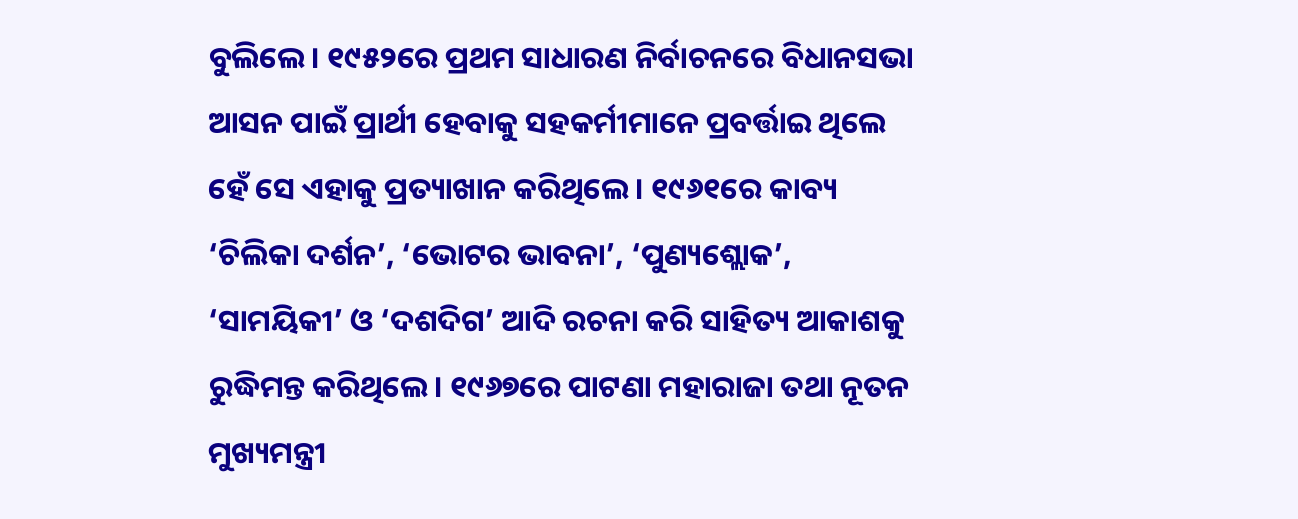ବୁଲିଲେ। ୧୯୫୨ରେ ପ୍ରଥମ ସାଧାରଣ ନିର୍ବାଚନରେ ବିଧାନସଭା ଆସନ ପାଇଁ ପ୍ରାର୍ଥୀ ହେବାକୁ ସହକର୍ମୀମାନେ ପ୍ରବର୍ତ୍ତାଇ ଥିଲେ ହେଁ ସେ ଏହାକୁ ପ୍ରତ୍ୟାଖାନ କରିଥିଲେ। ୧୯୬୧ରେ କାବ୍ୟ ‘ଚିଲିକା ଦର୍ଶନ’, ‘ଭୋଟର ଭାବନା’, ‘ପୁଣ୍ୟଶ୍ଲୋକ’, ‘ସାମୟିକୀ’ ଓ ‘ଦଶଦିଗ’ ଆଦି ରଚନା କରି ସାହିତ୍ୟ ଆକାଶକୁ ରୁଦ୍ଧିମନ୍ତ କରିଥିଲେ। ୧୯୬୭ରେ ପାଟଣା ମହାରାଜା ତଥା ନୂତନ ମୁଖ୍ୟମନ୍ତ୍ରୀ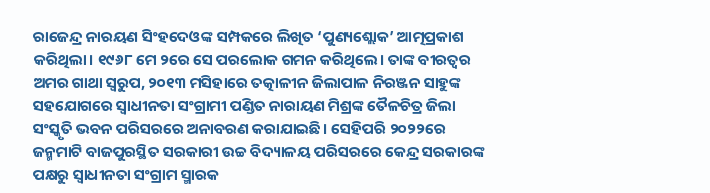ରାଜେନ୍ଦ୍ର ନାରୟଣ ସିଂହଦେଓଙ୍କ ସମ୍ପକରେ ଲିଖିତ ‘ପୁଣ୍ୟଶ୍ଲୋକ’ ଆତ୍ମପ୍ରକାଶ କରିଥିଲା। ୧୯୬୮ ମେ ୨ରେ ସେ ପରଲୋକ ଗମନ କରିଥିଲେ। ତାଙ୍କ ବୀରତ୍ବର ଅମର ଗାଥା ସ୍ବରୁପ, ୨୦୧୩ ମସିହାରେ ତତ୍କାଳୀନ ଜିଲାପାଳ ନିରଞ୍ଜନ ସାହୁଙ୍କ ସହଯୋଗରେ ସ୍ବାଧୀନତା ସଂଗ୍ରାମୀ ପଣ୍ଡିତ ନାରାୟଣ ମିଶ୍ରଙ୍କ ତୈଳଚିତ୍ର ଜିଲା ସଂସ୍କୃତି ଭବନ ପରିସରରେ ଅନାବରଣ କରାଯାଇଛି। ସେହିପରି ୨୦୨୨ରେ ଜନ୍ମମାଟି ବାଜପୁରସ୍ଥିତ ସରକାରୀ ଉଚ୍ଚ ବିଦ୍ୟାଳୟ ପରିସରରେ କେନ୍ଦ୍ର ସରକାରଙ୍କ ପକ୍ଷରୁ ସ୍ବାଧୀନତା ସଂଗ୍ରାମ ସ୍ମାରକ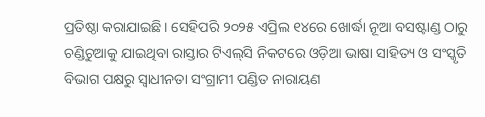ପ୍ରତିଷ୍ଠା କରାଯାଇଛି। ସେହିପରି ୨୦୨୫ ଏପ୍ରିଲ ୧୪ରେ ଖୋର୍ଦ୍ଧା ନୂଆ ବସଷ୍ଟାଣ୍ଡ ଠାରୁ ଚଣ୍ଡିଚୁଆକୁ ଯାଇଥିବା ରାସ୍ତାର ଟିଏଲ୍‌ସି ନିକଟରେ ଓଡ଼ିଆ ଭାଷା ସାହିତ୍ୟ ଓ ସଂସ୍କୃତି ବିଭାଗ ପକ୍ଷରୁ ସ୍ବାଧୀନତା ସଂଗ୍ରାମୀ ପଣ୍ଡିତ ନାରାୟଣ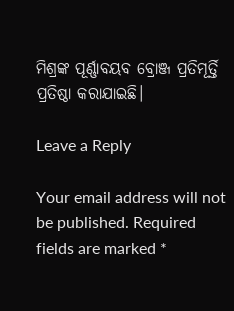ମିଶ୍ରଙ୍କ ପୂର୍ଣ୍ଣାବୟବ ବ୍ରୋଞ୍ଜ ପ୍ରତିମୂର୍ତ୍ତି ପ୍ରତିଷ୍ଠା କରାଯାଇଛି।

Leave a Reply

Your email address will not be published. Required fields are marked *